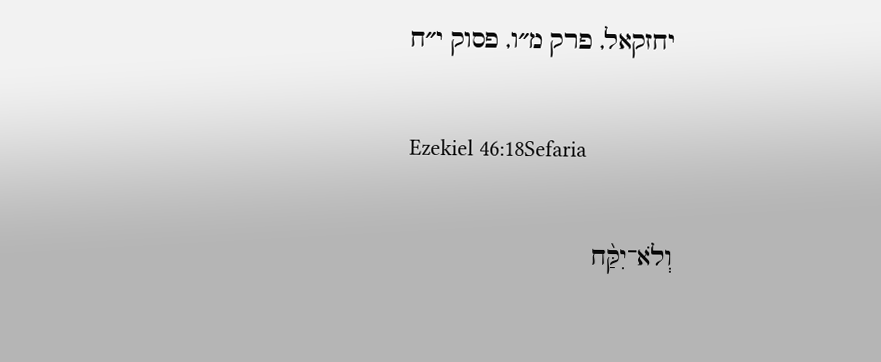יחזקאל, פרק מ״ו, פסוק י״ח

Ezekiel 46:18Sefaria

וְלֹא־יִקַּ֨ח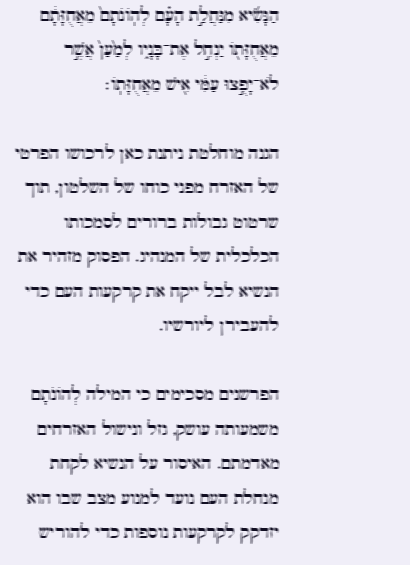הַנָּשִׂ֜יא מִנַּחֲלַ֣ת הָעָ֗ם לְהֽוֹנֹתָם֙ מֵאֲחֻזָּתָ֔ם מֵאֲחֻזָּת֖וֹ יַנְחִ֣ל אֶת־בָּנָ֑יו לְמַ֙עַן֙ אֲשֶׁ֣ר לֹא־יָפֻ֣צוּ עַמִּ֔י אִ֖ישׁ מֵאֲחֻזָּתֽוֹ׃

הגנה מוחלטת ניתנת כאן לרכושו הפרטי של האזרח מפני כוחו של השלטון, תוך שרטוט גבולות ברורים לסמכותו הכלכלית של המנהיג. הפסוק מזהיר את הנשיא לבל ייקח את קרקעות העם כדי להעבירן ליורשיו.

הפרשנים מסכימים כי המילה לְהוֹנֹתָם משמעותה עושק, גזל ונישול האזרחים מאדמתם. האיסור על הנשיא לקחת מנחלת העם נועד למנוע מצב שבו הוא יזדקק לקרקעות נוספות כדי להוריש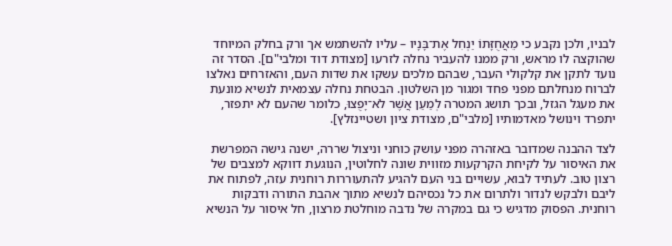לבניו, ולכן נקבע כי מֵאֲחֻזָּתוֹ יַנְחִל אֶת־בָּנָיו – עליו להשתמש אך ורק בחלק המיוחד שהוקצה לו מראש, ורק ממנו להעביר נחלה לזרעו [מצודת דוד ומלבי"ם]. הסדר זה נועד לתקן את קלקולי העבר, שבהם מלכים עשקו את שדות העם, והאזרחים נאלצו לברוח מנחלתם מפני פחד ומגור מן השלטון. הבטחת נחלה עצמאית לנשיא מונעת את מעגל הגזל, ובכך תושג המטרה לְמַעַן אֲשֶׁר לֹא־יָפֻצוּ, כלומר שהעם לא יתפזר, יתפרד וינושל מאדמותיו [מלבי"ם, מצודת ציון ושטיינזלץ].

לצד ההבנה שמדובר באזהרה מפני עושק כוחני וניצול שררה, ישנה גישה המפרשת את האיסור על לקיחת הקרקעות מזווית שונה לחלוטין, הנוגעת דווקא למצבים של רצון טוב. לעתיד לבוא, עשויים בני העם להגיע להתעוררות רוחנית עזה, לפתוח את ליבם ולבקש לנדור ולתרום את כל נכסיהם לנשיא מתוך אהבת התורה ודבקות רוחנית. הפסוק מדגיש כי גם במקרה של נדבה מוחלטת מרצון, חל איסור על הנשיא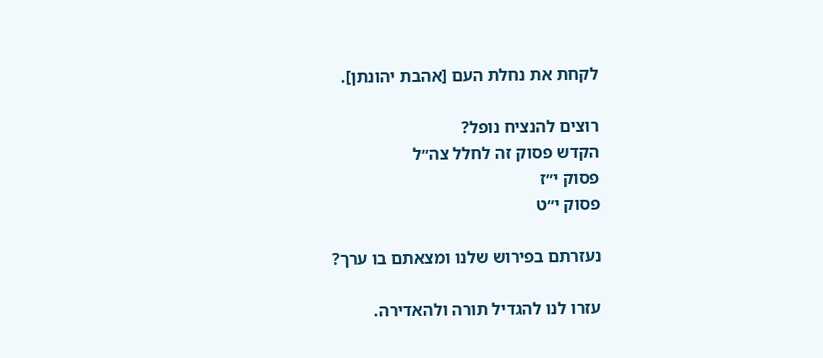לקחת את נחלת העם [אהבת יהונתן].

רוצים להנציח נופל?
הקדש פסוק זה לחלל צה״ל
פסוק י״ז
פסוק י״ט

נעזרתם בפירוש שלנו ומצאתם בו ערך?

עזרו לנו להגדיל תורה ולהאדירה.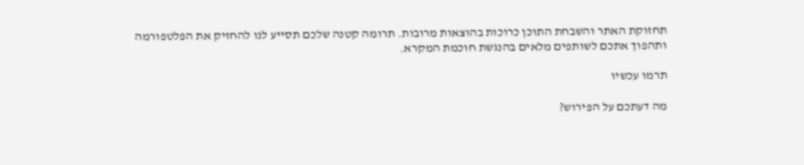תחזוקת האתר והשבחת התוכן כרוכות בהוצאות מרובות. תרומה קטנה שלכם תסייע לנו להחזיק את הפלטפורמה ותהפוך אתכם לשותפים מלאים בהנגשת חוכמת המקרא.

תרמו עכשיו

מה דעתכם על הפירוש?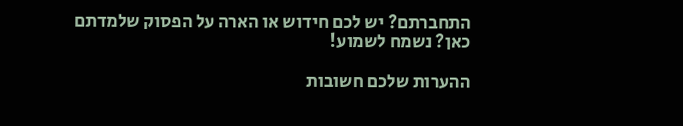התחברתם? יש לכם חידוש או הארה על הפסוק שלמדתם כאן? נשמח לשמוע!

ההערות שלכם חשובות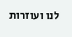לנו ועוזרות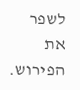לשפר את הפירוש.